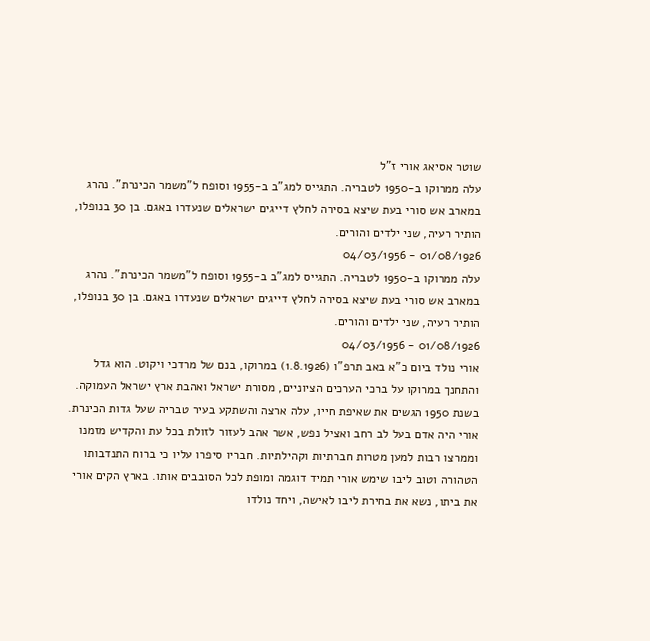שוטר אסיאג אורי ז"ל
עלה ממרוקו ב-1950 לטבריה. התגייס למג"ב ב-1955 וסופח ל"משמר הכינרת". נהרג במארב אש סורי בעת שיצא בסירה לחלץ דייגים ישראלים שנעדרו באגם. בן 30 בנופלו, הותיר רעיה, שני ילדים והורים.
01/08/1926 - 04/03/1956
עלה ממרוקו ב-1950 לטבריה. התגייס למג"ב ב-1955 וסופח ל"משמר הכינרת". נהרג במארב אש סורי בעת שיצא בסירה לחלץ דייגים ישראלים שנעדרו באגם. בן 30 בנופלו, הותיר רעיה, שני ילדים והורים.
01/08/1926 - 04/03/1956
אורי נולד ביום כ"א באב תרפ"ו (1.8.1926) במרוקו, בנם של מרדכי ויקוט. הוא גדל והתחנך במרוקו על ברכי הערכים הציוניים, מסורת ישראל ואהבת ארץ ישראל העמוקה. בשנת 1950 הגשים את שאיפת חייו, עלה ארצה והשתקע בעיר טבריה שעל גדות הכינרת.
אורי היה אדם בעל לב רחב ואציל נפש, אשר אהב לעזור לזולת בכל עת והקדיש מזמנו וממרצו רבות למען מטרות חברתיות וקהילתיות. חבריו סיפרו עליו כי ברוח התנדבותו הטהורה וטוב ליבו שימש אורי תמיד דוגמה ומופת לכל הסובבים אותו. בארץ הקים אורי את ביתו, נשא את בחירת ליבו לאישה, ויחד נולדו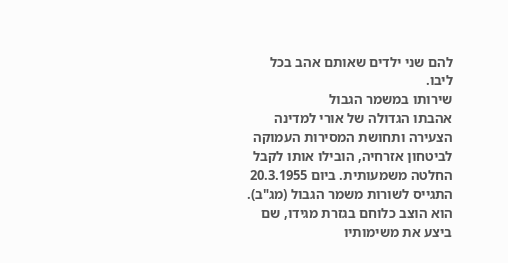להם שני ילדים שאותם אהב בכל ליבו.
שירותו במשמר הגבול
אהבתו הגדולה של אורי למדינה הצעירה ותחושת המסירות העמוקה לביטחון אזרחיה, הובילו אותו לקבל החלטה משמעותית. ביום 20.3.1955 התגייס לשורות משמר הגבול (מג"ב). הוא הוצב כלוחם בגזרת מגידו, שם ביצע את משימותיו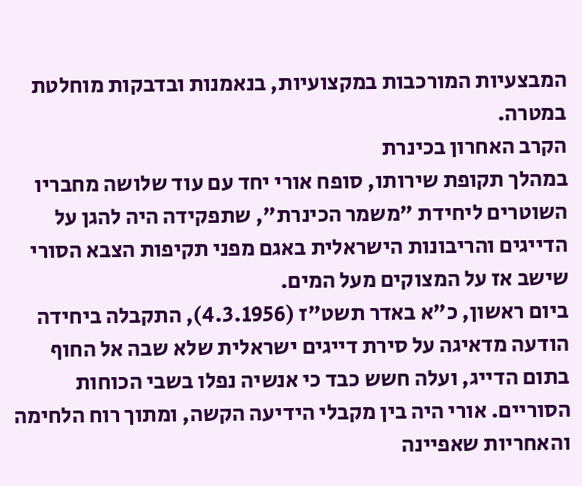המבצעיות המורכבות במקצועיות, בנאמנות ובדבקות מוחלטת במטרה.
הקרב האחרון בכינרת
במהלך תקופת שירותו, סופח אורי יחד עם עוד שלושה מחבריו השוטרים ליחידת "משמר הכינרת", שתפקידה היה להגן על הדייגים והריבונות הישראלית באגם מפני תקיפות הצבא הסורי שישב אז על המצוקים מעל המים.
ביום ראשון, כ"א באדר תשט"ז (4.3.1956), התקבלה ביחידה הודעה מדאיגה על סירת דייגים ישראלית שלא שבה אל החוף בתום הדייג, ועלה חשש כבד כי אנשיה נפלו בשבי הכוחות הסוריים. אורי היה בין מקבלי הידיעה הקשה, ומתוך רוח הלחימה והאחריות שאפיינה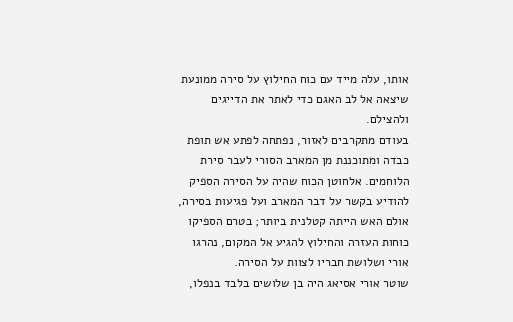אותו, עלה מייד עם כוח החילוץ על סירה ממונעת שיצאה אל לב האגם כדי לאתר את הדייגים ולהצילם.
בעודם מתקרבים לאזור, נפתחה לפתע אש תופת כבדה ומתוכננת מן המארב הסורי לעבר סירת הלוחמים. אלחוטן הכוח שהיה על הסירה הספיק להודיע בקשר על דבר המארב ועל פגיעות בסירה, אולם האש הייתה קטלנית ביותר; בטרם הספיקו כוחות העזרה והחילוץ להגיע אל המקום, נהרגו אורי ושלושת חבריו לצוות על הסירה.
שוטר אורי אסיאג היה בן שלושים בלבד בנפלו,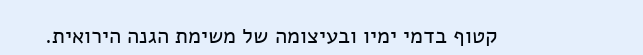קטוף בדמי ימיו ובעיצומה של משימת הגנה הירואית.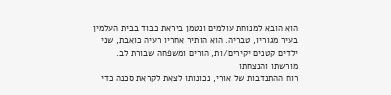הוא הובא למנוחת עולמים ונטמן ביראת כבוד בבית העלמין בעיר מגוריו, טבריה. הוא הותיר אחריו רעיה כואבת, שני ילדים קטנים יקירים/ות, הורים ומשפחה שבורת לב.
מורשתו והנצחתו
רוח ההתנדבות של אורי, נכונותו לצאת לקראת סכנה כדי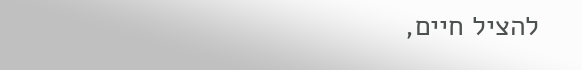להציל חיים,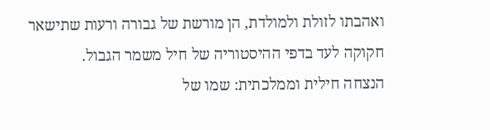ואהבתו לזולת ולמולדת, הן מורשת של גבורה ורעות שתישאר חקוקה לעד בדפי ההיסטוריה של חיל משמר הגבול.
הנצחה חילית וממלכתית: שמו של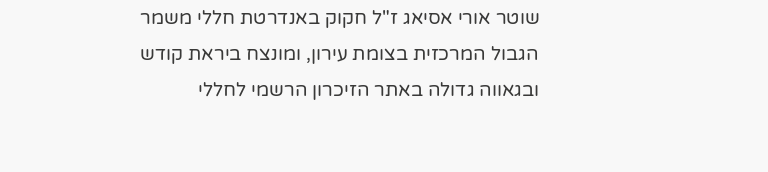שוטר אורי אסיאג ז"ל חקוק באנדרטת חללי משמר הגבול המרכזית בצומת עירון, ומונצח ביראת קודש ובגאווה גדולה באתר הזיכרון הרשמי לחללי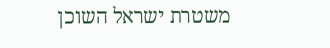משטרת ישראל השוכן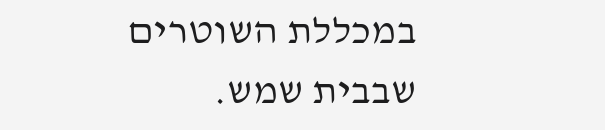במכללת השוטרים שבבית שמש.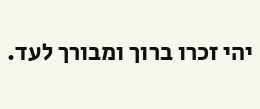יהי זכרו ברוך ומבורך לעד.